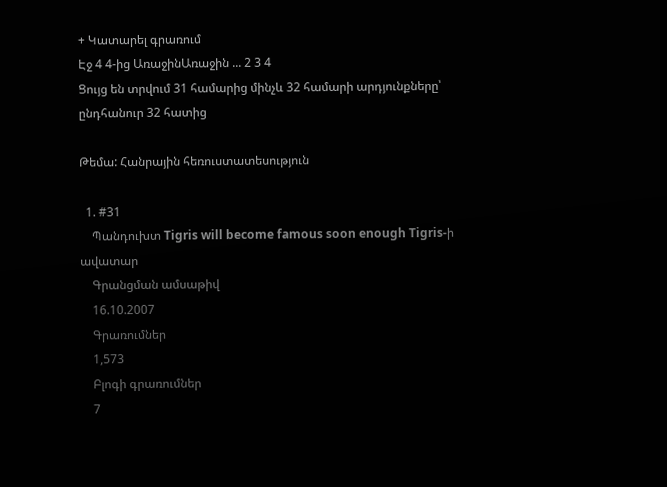+ Կատարել գրառում
Էջ 4 4-ից ԱռաջինԱռաջին ... 2 3 4
Ցույց են տրվում 31 համարից մինչև 32 համարի արդյունքները՝ ընդհանուր 32 հատից

Թեմա: Հանրային հեռուստատեսություն

  1. #31
    Պանդուխտ Tigris will become famous soon enough Tigris-ի ավատար
    Գրանցման ամսաթիվ
    16.10.2007
    Գրառումներ
    1,573
    Բլոգի գրառումներ
    7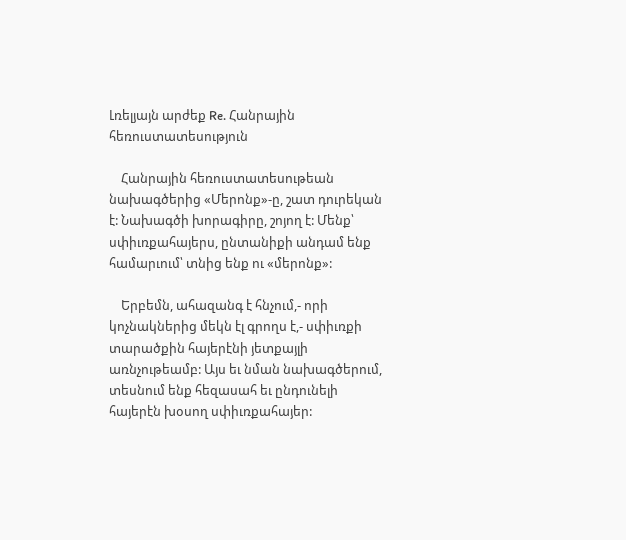Լռելյայն արժեք Re. Հանրային հեռուստատեսություն

    Հանրային հեռուստատեսութեան նախագծերից «Մերոնք»-ը, շատ դուրեկան է: Նախագծի խորագիրը, շոյող է: Մենք՝ սփիւռքահայերս, ընտանիքի անդամ ենք համարւում՝ տնից ենք ու «մերոնք»:

    Երբեմն, ահազանգ է հնչում,- որի կոչնակներից մեկն էլ գրողս է,- սփիւռքի տարածքին հայերէնի յետքայլի առնչութեամբ: Այս եւ նման նախագծերում, տեսնում ենք հեզասահ եւ ընդունելի հայերէն խօսող սփիւռքահայեր: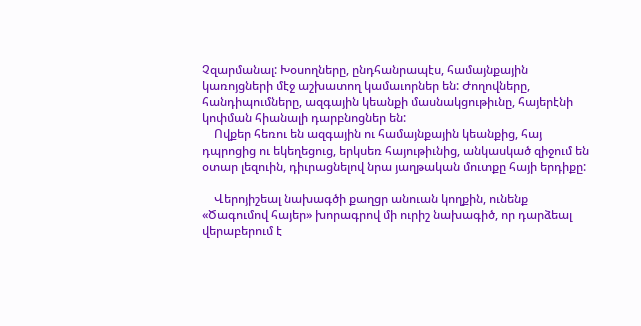Չզարմանալ: Խօսողները, ընդհանրապէս, համայնքային կառոյցների մէջ աշխատող կամաւորներ են: Ժողովները, հանդիպումները, ազգային կեանքի մասնակցութիւնը, հայերէնի կոփման հիանալի դարբնոցներ են:
    Ովքեր հեռու են ազգային ու համայնքային կեանքից, հայ դպրոցից ու եկեղեցուց, երկսեռ հայութիւնից, անկասկած զիջում են օտար լեզուին, դիւրացնելով նրա յաղթական մուտքը հայի երդիքը:

    Վերոյիշեալ նախագծի քաղցր անուան կողքին, ունենք «Ծագումով հայեր» խորագրով մի ուրիշ նախագիծ, որ դարձեալ վերաբերում է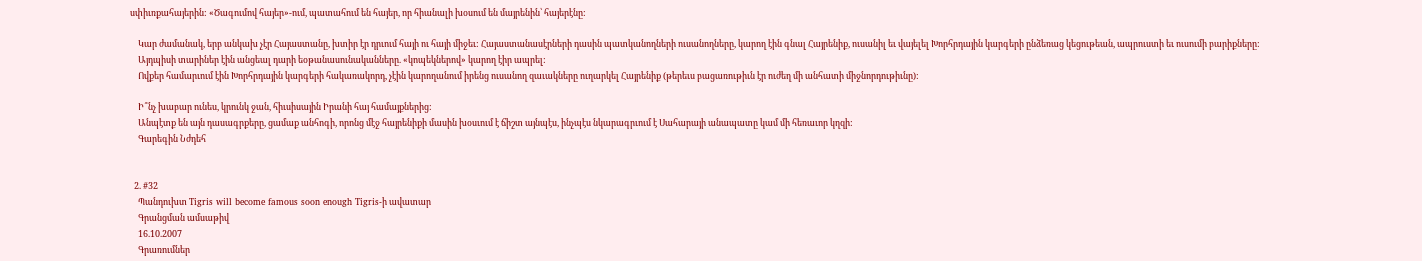սփիւռքահայերին: «Ծագումով հայեր»-ում, պատահում են հայեր, որ հիանալի խօսում են մայրենին՝ հայերէնը:

    Կար ժամանակ, երբ անկախ չէր Հայաստանը, խտիր էր դրւում հայի ու հայի միջեւ: Հայաստանասէրների դասին պատկանողների ուսանողները, կարող էին գնալ Հայրենիք, ուսանիլ եւ վայելել Խորհրդային կարգերի ընձեռաց կեցութեան, ապրուստի եւ ուսումի բարիքները:
    Այդպիսի տարիներ էին անցեալ դարի եօթանասունականները. «կոպեկներով» կարող էիր ապրել:
    Ովքեր համարւում էին Խորհրդային կարգերի հակառակորդ, չէին կարողանում իրենց ուսանող զաւակները ուղարկել Հայրենիք (թերեւս բացառութիւն էր ուժեղ մի անհատի միջնորդութիւնը):

    Ի՞նչ խաբար ունես, կրունկ ջան, հիւսիսային Իրանի հայ համայքներից:
    Անպէտք են այն դասագրքերը, ցամաք անհոգի, որոնց մէջ հայրենիքի մասին խօսւում է ճիշտ այնպէս, ինչպէս նկարագրւում է Սահարայի անապատը կամ մի հեռաւոր կղզի:
    Գարեգին Նժդեհ


  2. #32
    Պանդուխտ Tigris will become famous soon enough Tigris-ի ավատար
    Գրանցման ամսաթիվ
    16.10.2007
    Գրառումներ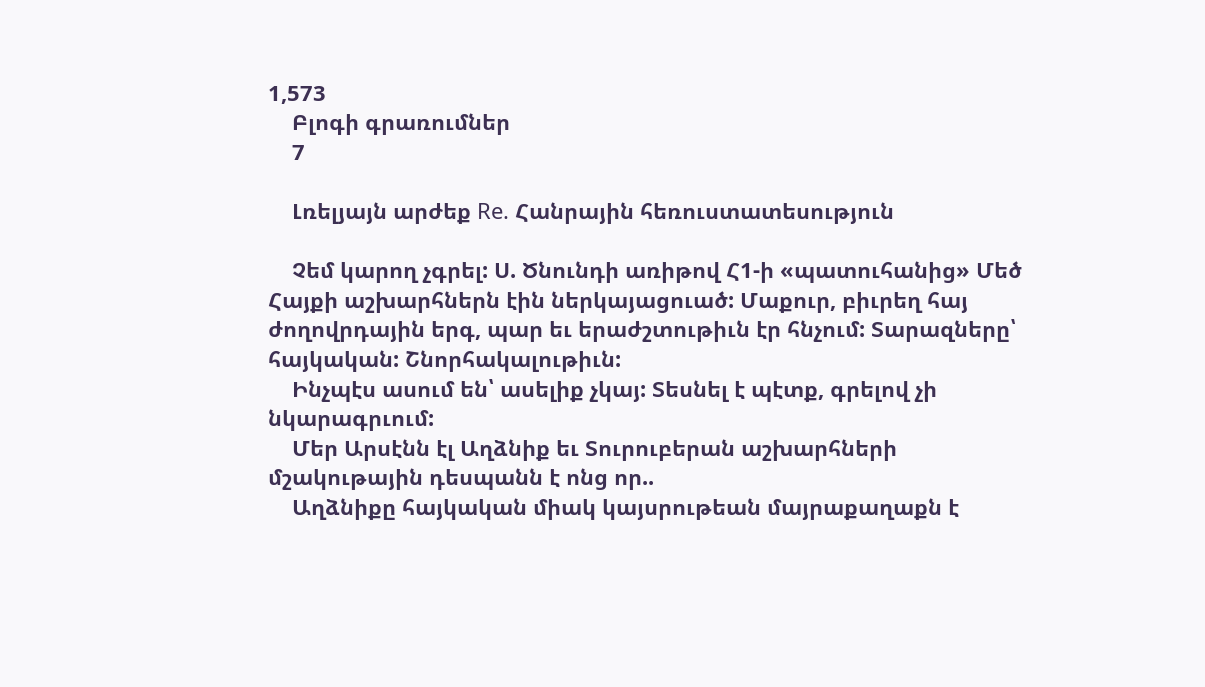1,573
    Բլոգի գրառումներ
    7

    Լռելյայն արժեք Re. Հանրային հեռուստատեսություն

    Չեմ կարող չգրել: Ս. Ծնունդի առիթով Հ1-ի «պատուհանից» Մեծ Հայքի աշխարհներն էին ներկայացուած: Մաքուր, բիւրեղ հայ ժողովրդային երգ, պար եւ երաժշտութիւն էր հնչում: Տարազները՝ հայկական: Շնորհակալութիւն:
    Ինչպէս ասում են՝ ասելիք չկայ: Տեսնել է պէտք, գրելով չի նկարագրւում:
    Մեր Արսէնն էլ Աղձնիք եւ Տուրուբերան աշխարհների մշակութային դեսպանն է ոնց որ..
    Աղձնիքը հայկական միակ կայսրութեան մայրաքաղաքն է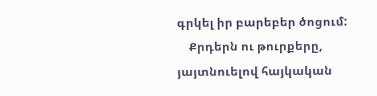գրկել իր բարեբեր ծոցում:
    Քրդերն ու թուրքերը, յայտնուելով հայկական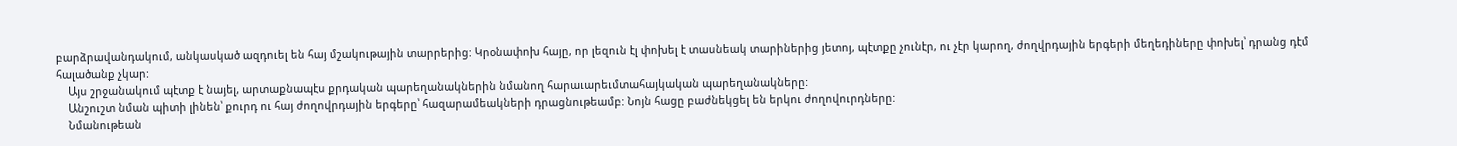բարձրավանդակում, անկասկած ազդուել են հայ մշակութային տարրերից: Կրօնափոխ հայը, որ լեզուն էլ փոխել է տասնեակ տարիներից յետոյ, պէտքը չունէր, ու չէր կարող, ժողվրդային երգերի մեղեդիները փոխել՝ դրանց դէմ հալածանք չկար:
    Այս շրջանակում պէտք է նայել, արտաքնապէս քրդական պարեղանակներին նմանող հարաւարեւմտահայկական պարեղանակները:
    Անշուշտ նման պիտի լինեն՝ քուրդ ու հայ ժողովրդային երգերը՝ հազարամեակների դրացնութեամբ: Նոյն հացը բաժնեկցել են երկու ժողովուրդները:
    Նմանութեան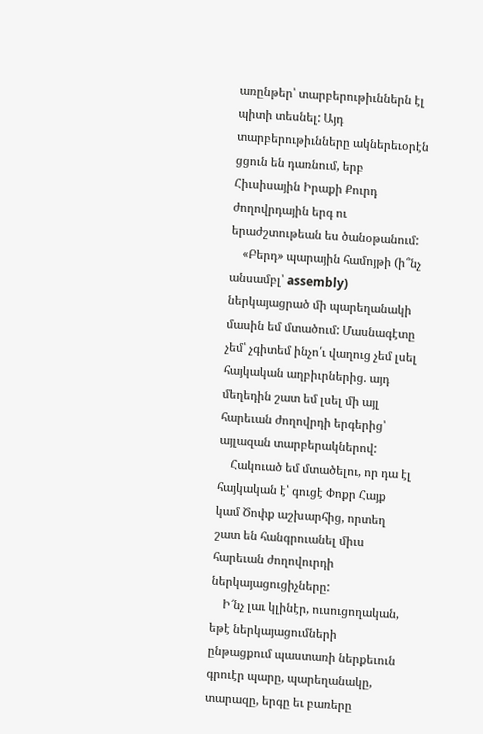առընթեր՝ տարբերութիւններն էլ պիտի տեսնել: Այդ տարբերութիւնները ակներեւօրէն ցցուն են դառնում, երբ Հիւսիսային Իրաքի Քուրդ ժողովրդային երգ ու երաժշտութեան ես ծանօթանում:
    «Բերդ» պարային համոյթի (ի՞նչ անսամբլ՝ assembly) ներկայացրած մի պարեղանակի մասին եմ մտածում: Մասնագէտը չեմ՝ չգիտեմ ինչո՛ւ վաղուց չեմ լսել հայկական աղբիւրներից. այդ մեղեդին շատ եմ լսել մի այլ հարեւան ժողովրդի երգերից՝ այլազան տարբերակներով:
    Հակուած եմ մտածելու, որ դա էլ հայկական է՝ գուցէ Փոքր Հայք կամ Ծոփք աշխարհից, որտեղ շատ են հանգրուանել միւս հարեւան ժողովուրդի ներկայացուցիչները:
    Ի՜նչ լաւ կլինէր, ուսուցողական, եթէ ներկայացումների ընթացքում պաստառի ներքեւուն գրուէր պարը, պարեղանակը, տարազը, երգը եւ բառերը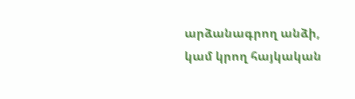արձանագրող անձի, կամ կրող հայկական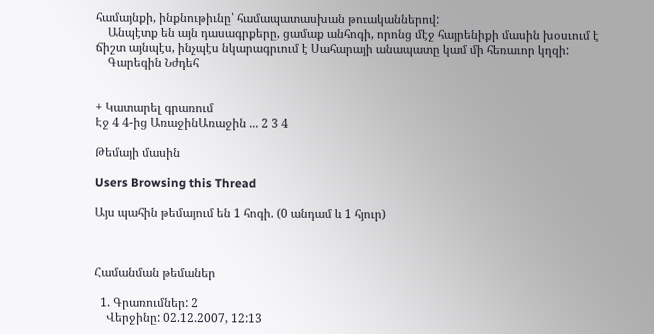համայնքի, ինքնութիւնը՝ համապատասխան թուականներով:
    Անպէտք են այն դասագրքերը, ցամաք անհոգի, որոնց մէջ հայրենիքի մասին խօսւում է ճիշտ այնպէս, ինչպէս նկարագրւում է Սահարայի անապատը կամ մի հեռաւոր կղզի:
    Գարեգին Նժդեհ


+ Կատարել գրառում
Էջ 4 4-ից ԱռաջինԱռաջին ... 2 3 4

Թեմայի մասին

Users Browsing this Thread

Այս պահին թեմայում են 1 հոգի. (0 անդամ և 1 հյուր)



Համանման թեմաներ

  1. Գրառումներ: 2
    Վերջինը: 02.12.2007, 12:13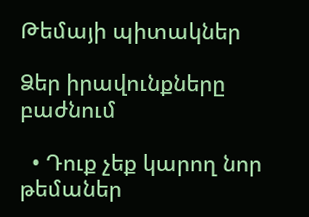Թեմայի պիտակներ

Ձեր իրավունքները բաժնում

  • Դուք չեք կարող նոր թեմաներ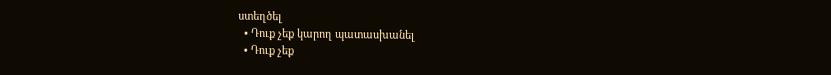ստեղծել
  • Դուք չեք կարող պատասխանել
  • Դուք չեք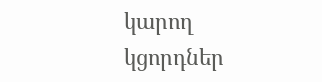կարող կցորդներ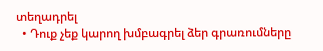տեղադրել
  • Դուք չեք կարող խմբագրել ձեր գրառումները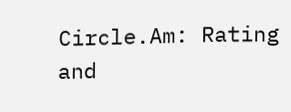Circle.Am: Rating and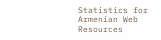Statistics for Armenian Web Resources